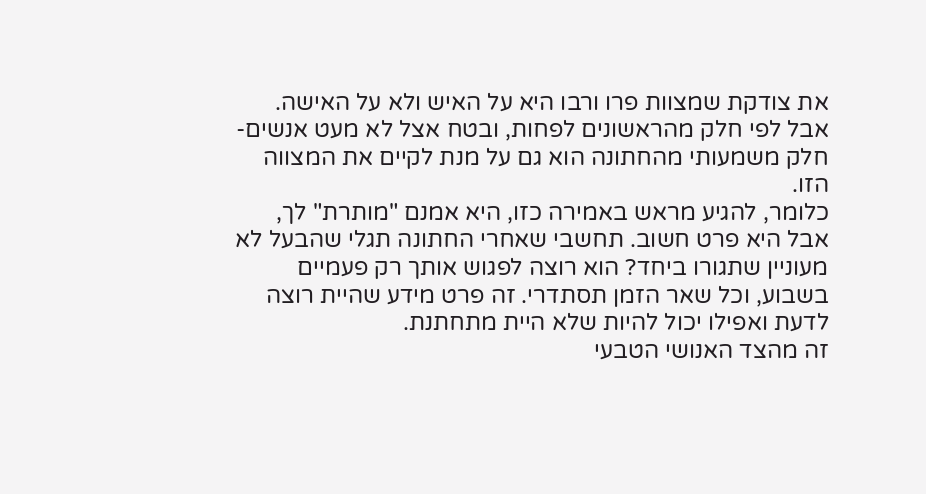את צודקת שמצוות פרו ורבו היא על האיש ולא על האישה. אבל לפי חלק מהראשונים לפחות, ובטח אצל לא מעט אנשים- חלק משמעותי מהחתונה הוא גם על מנת לקיים את המצווה הזו.
כלומר, להגיע מראש באמירה כזו, היא אמנם "מותרת" לך, אבל היא פרט חשוב. תחשבי שאחרי החתונה תגלי שהבעל לא מעוניין שתגורו ביחד? הוא רוצה לפגוש אותך רק פעמיים בשבוע, וכל שאר הזמן תסתדרי. זה פרט מידע שהיית רוצה לדעת ואפילו יכול להיות שלא היית מתחתנת.
זה מהצד האנושי הטבעי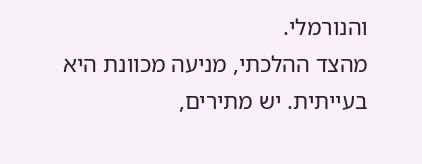והנורמלי.
מהצד ההלכתי, מניעה מכוונת היא בעייתית. יש מתירים,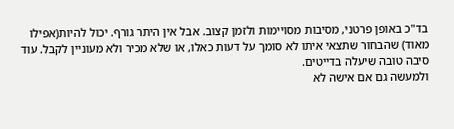בד"כ באופן פרטני, מסיבות מסויימות ולזמן קצוב. אבל אין היתר גורף. יכול להיות(אפילו מאוד) שהבחור שתצאי איתו לא סומך על דעות כאלו, או שלא מכיר ולא מעוניין לקבל. עוד סיבה טובה שיעלה בדייטים.
ולמעשה גם אם אישה לא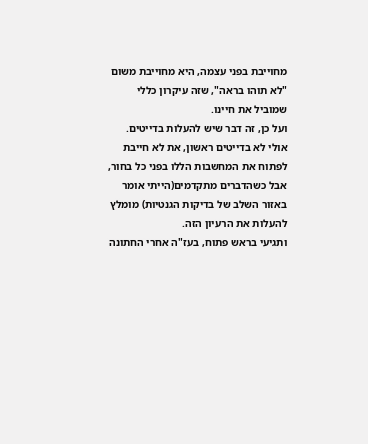מחוייבת בפני עצמה, היא מחוייבת משום "לא תוהו בראה", שזה עיקרון כללי שמוביל את חיינו.
ועל כן, זה דבר שיש להעלות בדייטים. אולי לא בדייטים ראשון, את לא חייבת לפתוח את המחשבות הללו בפני כל בחור, אבל כשהדברים מתקדמים(הייתי אומר באזור השלב של בדיקות הגנטיות) מומלץ להעלות את הרעיון הזה.
ותגיעי בראש פתוח, בעז"ה אחרי החתונה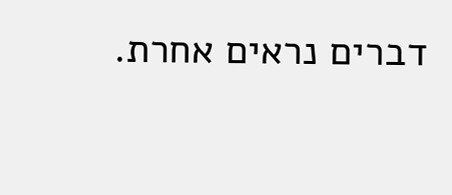דברים נראים אחרת.